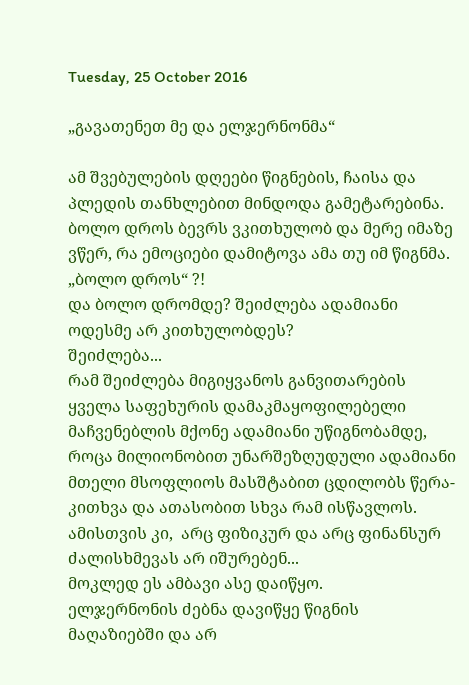Tuesday, 25 October 2016

„გავათენეთ მე და ელჯერნონმა“

ამ შვებულების დღეები წიგნების, ჩაისა და პლედის თანხლებით მინდოდა გამეტარებინა.  ბოლო დროს ბევრს ვკითხულობ და მერე იმაზე ვწერ, რა ემოციები დამიტოვა ამა თუ იმ წიგნმა.
„ბოლო დროს“ ?!
და ბოლო დრომდე? შეიძლება ადამიანი ოდესმე არ კითხულობდეს?
შეიძლება...
რამ შეიძლება მიგიყვანოს განვითარების ყველა საფეხურის დამაკმაყოფილებელი მაჩვენებლის მქონე ადამიანი უწიგნობამდე, როცა მილიონობით უნარშეზღუდული ადამიანი მთელი მსოფლიოს მასშტაბით ცდილობს წერა-კითხვა და ათასობით სხვა რამ ისწავლოს. ამისთვის კი,  არც ფიზიკურ და არც ფინანსურ ძალისხმევას არ იშურებენ...
მოკლედ ეს ამბავი ასე დაიწყო.
ელჯერნონის ძებნა დავიწყე წიგნის მაღაზიებში და არ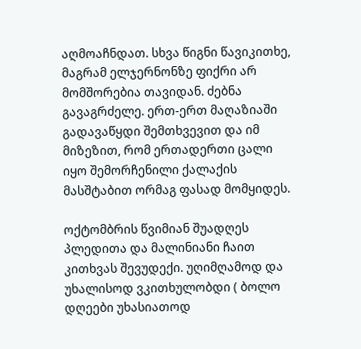აღმოაჩნდათ. სხვა წიგნი წავიკითხე, მაგრამ ელჯერნონზე ფიქრი არ მომშორებია თავიდან. ძებნა გავაგრძელე. ერთ-ერთ მაღაზიაში გადავაწყდი შემთხვევით და იმ მიზეზით, რომ ერთადერთი ცალი იყო შემორჩენილი ქალაქის მასშტაბით ორმაგ ფასად მომყიდეს.

ოქტომბრის წვიმიან შუადღეს პლედითა და მალინიანი ჩაით კითხვას შევუდექი. უღიმღამოდ და უხალისოდ ვკითხულობდი ( ბოლო დღეები უხასიათოდ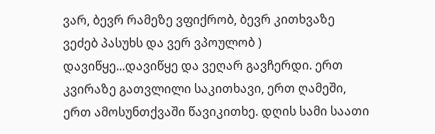ვარ, ბევრ რამეზე ვფიქრობ, ბევრ კითხვაზე ვეძებ პასუხს და ვერ ვპოულობ ) დავიწყე...დავიწყე და ვეღარ გავჩერდი. ერთ კვირაზე გათვლილი საკითხავი, ერთ ღამეში, ერთ ამოსუნთქვაში წავიკითხე. დღის სამი საათი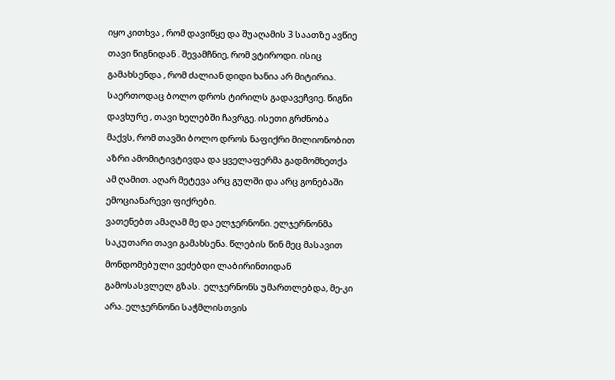იყო კითხვა , რომ დავიწყე და შუაღამის 3 საათზე ავწიე თავი წიგნიდან . შევამჩნიე, რომ ვტიროდი. ისიც გამახსენდა , რომ ძალიან დიდი ხანია არ მიტირია. საერთოდაც ბოლო დროს ტირილს გადავეჩვიე. წიგნი დავხურე , თავი ხელებში ჩავრგე. ისეთი გრძნობა მაქვს, რომ თავში ბოლო დროს ნაფიქრი მილიონობით აზრი ამომიტივტივდა და ყველაფერმა გადმომხეთქა ამ ღამით. აღარ მეტევა არც გულში და არც გონებაში ემოციანარევი ფიქრები.
ვათენებთ ამაღამ მე და ელჯერნონი. ელჯერნონმა საკუთარი თავი გამახსენა. წლების წინ მეც მასავით მონდომებული ვეძებდი ლაბირინთიდან გამოსასვლელ გზას.  ელჯერნონს უმართლებდა, მე-კი არა. ელჯერნონი საჭმლისთვის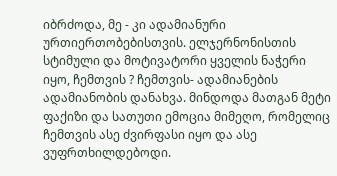იბრძოდა, მე - კი ადამიანური ურთიერთობებისთვის. ელჯერნონისთის სტიმული და მოტივატორი ყველის ნაჭერი იყო, ჩემთვის ? ჩემთვის- ადამიანების ადამიანობის დანახვა. მინდოდა მათგან მეტი ფაქიზი და სათუთი ემოცია მიმეღო, რომელიც ჩემთვის ასე ძვირფასი იყო და ასე ვუფრთხილდებოდი.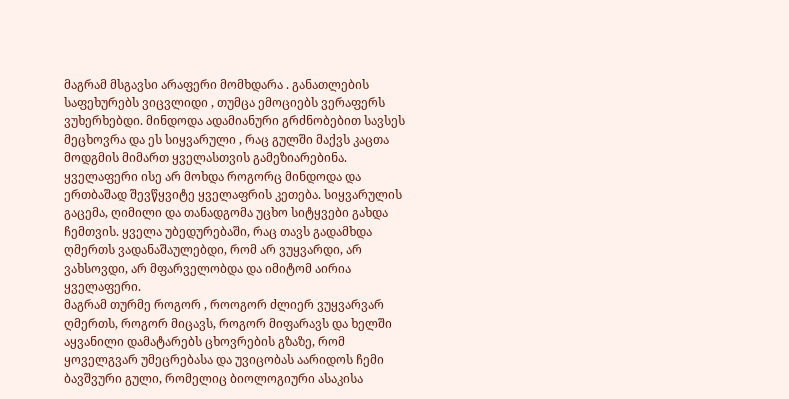მაგრამ მსგავსი არაფერი მომხდარა . განათლების საფეხურებს ვიცვლიდი , თუმცა ემოციებს ვერაფერს ვუხერხებდი. მინდოდა ადამიანური გრძნობებით სავსეს მეცხოვრა და ეს სიყვარული , რაც გულში მაქვს კაცთა მოდგმის მიმართ ყველასთვის გამეზიარებინა.
ყველაფერი ისე არ მოხდა როგორც მინდოდა და ერთბაშად შევწყვიტე ყველაფრის კეთება. სიყვარულის გაცემა, ღიმილი და თანადგომა უცხო სიტყვები გახდა ჩემთვის. ყველა უბედურებაში, რაც თავს გადამხდა ღმერთს ვადანაშაულებდი, რომ არ ვუყვარდი, არ ვახსოვდი, არ მფარველობდა და იმიტომ აირია ყველაფერი.
მაგრამ თურმე როგორ , როოგორ ძლიერ ვუყვარვარ ღმერთს, როგორ მიცავს, როგორ მიფარავს და ხელში აყვანილი დამატარებს ცხოვრების გზაზე, რომ ყოველგვარ უმეცრებასა და უვიცობას აარიდოს ჩემი ბავშვური გული, რომელიც ბიოლოგიური ასაკისა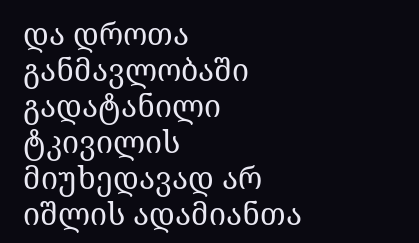და დროთა განმავლობაში გადატანილი ტკივილის მიუხედავად არ იშლის ადამიანთა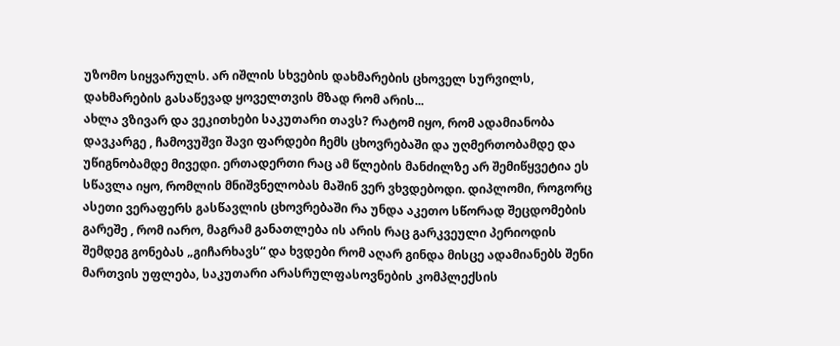უზომო სიყვარულს. არ იშლის სხვების დახმარების ცხოველ სურვილს, დახმარების გასაწევად ყოველთვის მზად რომ არის...
ახლა ვზივარ და ვეკითხები საკუთარი თავს? რატომ იყო, რომ ადამიანობა დავკარგე , ჩამოვუშვი შავი ფარდები ჩემს ცხოვრებაში და უღმერთობამდე და უწიგნობამდე მივედი. ერთადერთი რაც ამ წლების მანძილზე არ შემიწყვეტია ეს სწავლა იყო, რომლის მნიშვნელობას მაშინ ვერ ვხვდებოდი. დიპლომი, როგორც ასეთი ვერაფერს გასწავლის ცხოვრებაში რა უნდა აკეთო სწორად შეცდომების გარეშე , რომ იარო, მაგრამ განათლება ის არის რაც გარკვეული პერიოდის შემდეგ გონებას „გიჩარხავს“ და ხვდები რომ აღარ გინდა მისცე ადამიანებს შენი მართვის უფლება, საკუთარი არასრულფასოვნების კომპლექსის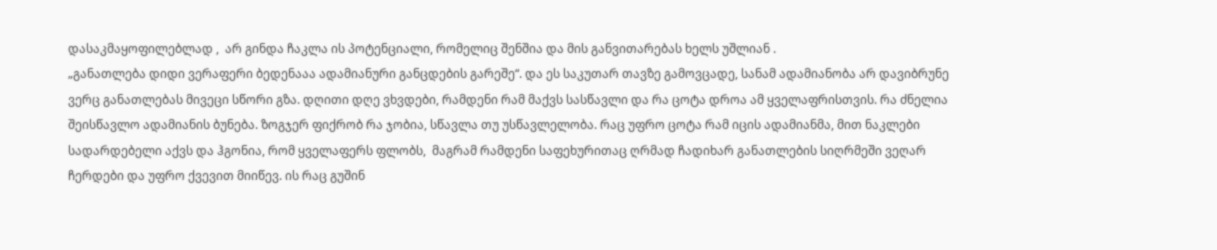დასაკმაყოფილებლად ,  არ გინდა ჩაკლა ის პოტენციალი, რომელიც შენშია და მის განვითარებას ხელს უშლიან .
„განათლება დიდი ვერაფერი ბედენააა ადამიანური განცდების გარეშე“. და ეს საკუთარ თავზე გამოვცადე, სანამ ადამიანობა არ დავიბრუნე ვერც განათლებას მივეცი სწორი გზა. დღითი დღე ვხვდები, რამდენი რამ მაქვს სასწავლი და რა ცოტა დროა ამ ყველაფრისთვის. რა ძნელია შეისწავლო ადამიანის ბუნება. ზოგჯერ ფიქრობ რა ჯობია, სწავლა თუ უსწავლელობა. რაც უფრო ცოტა რამ იცის ადამიანმა, მით ნაკლები სადარდებელი აქვს და ჰგონია, რომ ყველაფერს ფლობს,  მაგრამ რამდენი საფეხურითაც ღრმად ჩადიხარ განათლების სიღრმეში ვეღარ ჩერდები და უფრო ქვევით მიიწევ. ის რაც გუშინ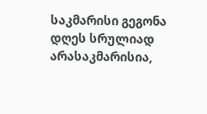საკმარისი გეგონა დღეს სრულიად არასაკმარისია,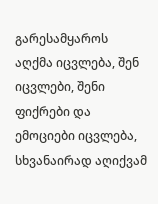გარესამყაროს აღქმა იცვლება, შენ იცვლები, შენი ფიქრები და ემოციები იცვლება, სხვანაირად აღიქვამ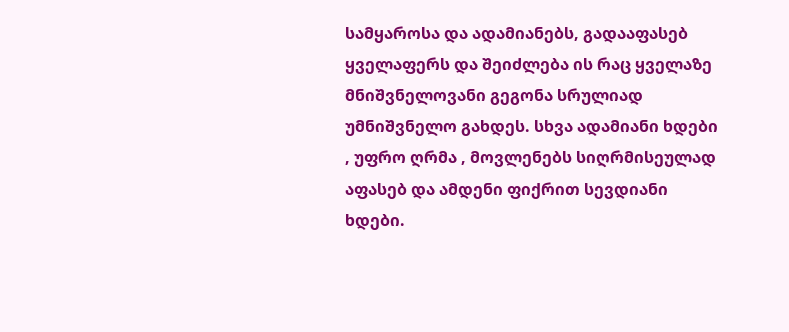სამყაროსა და ადამიანებს, გადააფასებ ყველაფერს და შეიძლება ის რაც ყველაზე მნიშვნელოვანი გეგონა სრულიად უმნიშვნელო გახდეს. სხვა ადამიანი ხდები , უფრო ღრმა , მოვლენებს სიღრმისეულად აფასებ და ამდენი ფიქრით სევდიანი ხდები.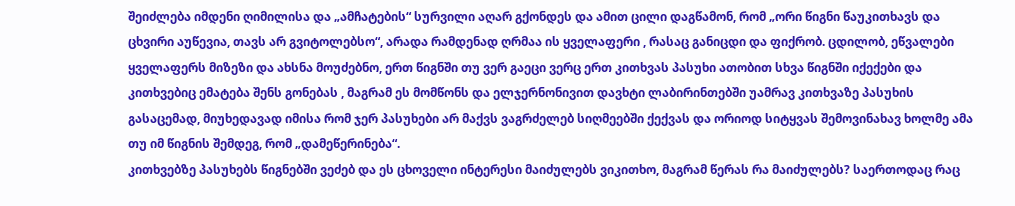შეიძლება იმდენი ღიმილისა და „ამჩატების“ სურვილი აღარ გქონდეს და ამით ცილი დაგწამონ, რომ „ორი წიგნი წაუკითხავს და ცხვირი აუწევია, თავს არ გვიტოლებსო“, არადა რამდენად ღრმაა ის ყველაფერი , რასაც განიცდი და ფიქრობ. ცდილობ, ეწვალები ყველაფერს მიზეზი და ახსნა მოუძებნო, ერთ წიგნში თუ ვერ გაეცი ვერც ერთ კითხვას პასუხი ათობით სხვა წიგნში იქექები და კითხვებიც ემატება შენს გონებას , მაგრამ ეს მომწონს და ელჯერნონივით დავხტი ლაბირინთებში უამრავ კითხვაზე პასუხის გასაცემად, მიუხედავად იმისა რომ ჯერ პასუხები არ მაქვს ვაგრძელებ სიღმეებში ქექვას და ორიოდ სიტყვას შემოვინახავ ხოლმე ამა თუ იმ წიგნის შემდეგ, რომ „დამეწერინება“.
კითხვებზე პასუხებს წიგნებში ვეძებ და ეს ცხოველი ინტერესი მაიძულებს ვიკითხო, მაგრამ წერას რა მაიძულებს? საერთოდაც რაც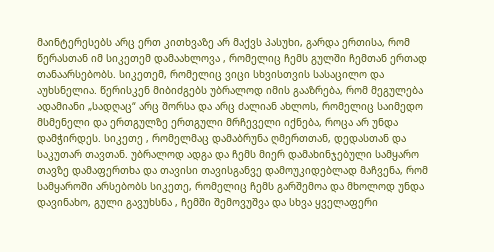მაინტერესებს არც ერთ კითხვაზე არ მაქვს პასუხი, გარდა ერთისა, რომ წერასთან იმ სიკეთემ დამაახლოვა , რომელიც ჩემს გულში ჩემთან ერთად თანაარსებობს. სიკეთემ, რომელიც ვიცი სხვისთვის სასაცილო და აუხსნელია. წერისკენ მიბიძგებს უბრალოდ იმის გააზრება, რომ მეგულება ადამიანი „სადღაც“ არც შორსა და არც ძალიან ახლოს, რომელიც საიმედო მსმენელი და ერთგულზე ერთგული მრჩეველი იქნება, როცა არ უნდა დამჭირდეს. სიკეთე , რომელმაც დამაბრუნა ღმერთთან, დედასთან და საკუთარ თავთან. უბრალოდ ადგა და ჩემს მიერ დამახინჯებული სამყარო თავზე დამაფერთხა და თავისი თავისგანვე დამოუკიდებლად მაჩვენა, რომ სამყაროში არსებობს სიკეთე, რომელიც ჩემს გარშემოა და მხოლოდ უნდა დავინახო, გული გავუხსნა , ჩემში შემოვუშვა და სხვა ყველაფერი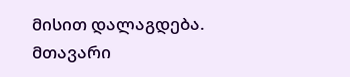მისით დალაგდება.
მთავარი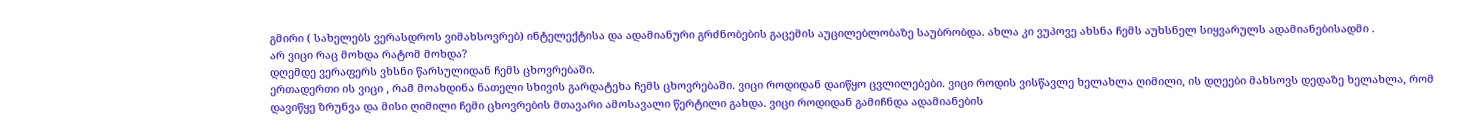გმირი ( სახელებს ვერასდროს ვიმახსოვრებ) ინტელექტისა და ადამიანური გრძნობების გაცემის აუცილებლობაზე საუბრობდა. ახლა კი ვუპოვე ახსნა ჩემს აუხსნელ სიყვარულს ადამიანებისადმი .
არ ვიცი რაც მოხდა რატომ მოხდა?
დღემდე ვერაფერს ვხსნი წარსულიდან ჩემს ცხოვრებაში.
ერთადერთი ის ვიცი , რამ მოახდინა ნათელი სხივის გარდატეხა ჩემს ცხოვრებაში. ვიცი როდიდან დაიწყო ცვლილებები. ვიცი როდის ვისწავლე ხელახლა ღიმილი, ის დღეები მახსოვს დედაზე ხელახლა, რომ დავიწყე ზრუნვა და მისი ღიმილი ჩემი ცხოვრების მთავარი ამოსავალი წერტილი გახდა. ვიცი როდიდან გამიჩნდა ადამიანების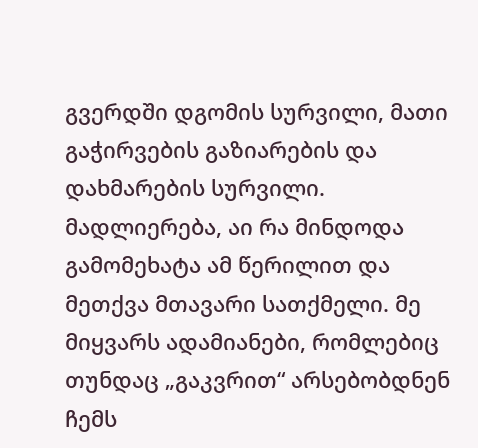გვერდში დგომის სურვილი, მათი გაჭირვების გაზიარების და დახმარების სურვილი.
მადლიერება, აი რა მინდოდა გამომეხატა ამ წერილით და მეთქვა მთავარი სათქმელი. მე მიყვარს ადამიანები, რომლებიც თუნდაც „გაკვრით“ არსებობდნენ ჩემს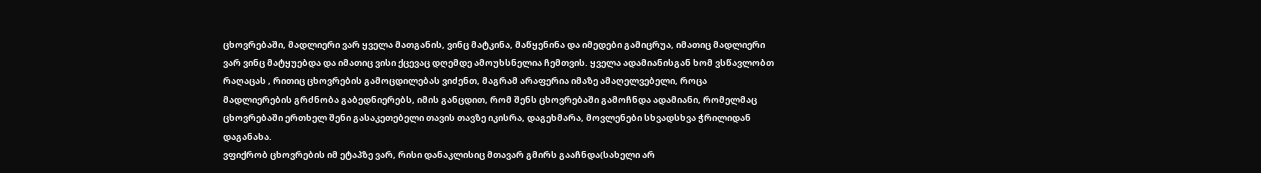ცხოვრებაში, მადლიერი ვარ ყველა მათგანის, ვინც მატკინა, მაწყენინა და იმედები გამიცრუა, იმათიც მადლიერი ვარ ვინც მატყუებდა და იმათიც ვისი ქცევაც დღემდე ამოუხსნელია ჩემთვის. ყველა ადამიანისგან ხომ ვსწავლობთ რაღაცას , რითიც ცხოვრების გამოცდილებას ვიძენთ, მაგრამ არაფერია იმაზე ამაღელვებელი, როცა მადლიერების გრძნობა გაბედნიერებს, იმის განცდით, რომ შენს ცხოვრებაში გამოჩნდა ადამიანი, რომელმაც ცხოვრებაში ერთხელ შენი გასაკეთებელი თავის თავზე იკისრა, დაგეხმარა, მოვლენები სხვადსხვა ჭრილიდან დაგანახა.
ვფიქრობ ცხოვრების იმ ეტაპზე ვარ, რისი დანაკლისიც მთავარ გმირს გააჩნდა(სახელი არ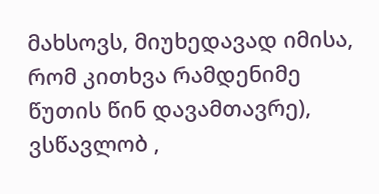მახსოვს, მიუხედავად იმისა, რომ კითხვა რამდენიმე წუთის წინ დავამთავრე), ვსწავლობ ,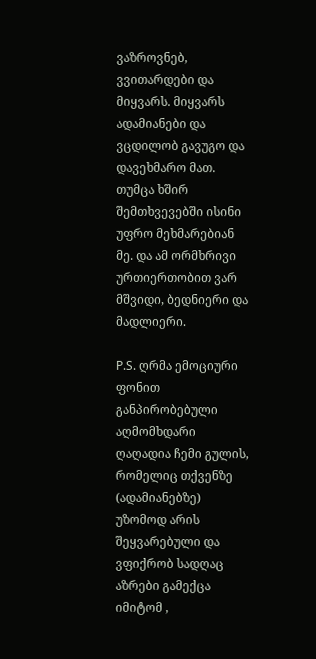ვაზროვნებ, ვვითარდები და მიყვარს. მიყვარს ადამიანები და ვცდილობ გავუგო და დავეხმარო მათ. თუმცა ხშირ შემთხვევებში ისინი უფრო მეხმარებიან მე. და ამ ორმხრივი ურთიერთობით ვარ მშვიდი, ბედნიერი და მადლიერი.

P.S. ღრმა ემოციური ფონით განპირობებული აღმომხდარი ღაღადია ჩემი გულის, რომელიც თქვენზე (ადამიანებზე) უზომოდ არის შეყვარებული და ვფიქრობ სადღაც აზრები გამექცა იმიტომ ,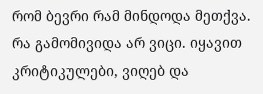რომ ბევრი რამ მინდოდა მეთქვა. რა გამომივიდა არ ვიცი. იყავით კრიტიკულები, ვიღებ და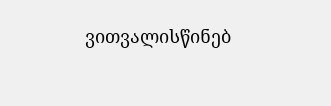ვითვალისწინებ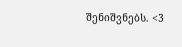შენიშვნებს. <3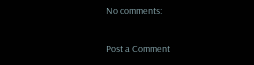No comments:

Post a Comment